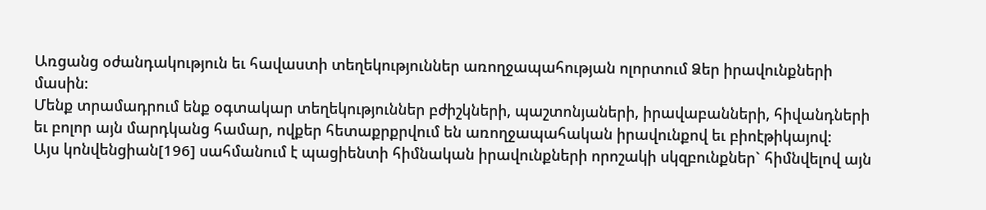Առցանց օժանդակություն եւ հավաստի տեղեկություններ առողջապահության ոլորտում Ձեր իրավունքների մասին:
Մենք տրամադրում ենք օգտակար տեղեկություններ բժիշկների, պաշտոնյաների, իրավաբանների, հիվանդների եւ բոլոր այն մարդկանց համար, ովքեր հետաքրքրվում են առողջապահական իրավունքով եւ բիոէթիկայով:
Այս կոնվենցիան[196] սահմանում է պացիենտի հիմնական իրավունքների որոշակի սկզբունքներ` հիմնվելով այն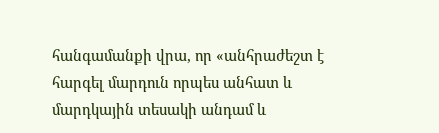հանգամանքի վրա, որ «անհրաժեշտ է հարգել մարդուն որպես անհատ և մարդկային տեսակի անդամ և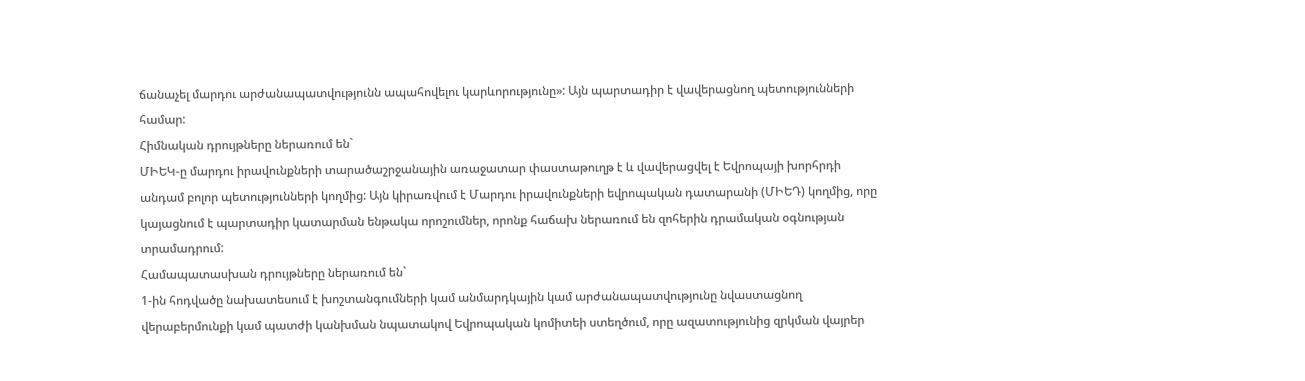ճանաչել մարդու արժանապատվությունն ապահովելու կարևորությունը»: Այն պարտադիր է վավերացնող պետությունների համար:
Հիմնական դրույթները ներառում են`
ՄԻԵԿ-ը մարդու իրավունքների տարածաշրջանային առաջատար փաստաթուղթ է և վավերացվել է Եվրոպայի խորհրդի անդամ բոլոր պետությունների կողմից: Այն կիրառվում է Մարդու իրավունքների եվրոպական դատարանի (ՄԻԵԴ) կողմից, որը կայացնում է պարտադիր կատարման ենթակա որոշումներ, որոնք հաճախ ներառում են զոհերին դրամական օգնության տրամադրում:
Համապատասխան դրույթները ներառում են`
1-ին հոդվածը նախատեսում է խոշտանգումների կամ անմարդկային կամ արժանապատվությունը նվաստացնող վերաբերմունքի կամ պատժի կանխման նպատակով Եվրոպական կոմիտեի ստեղծում, որը ազատությունից զրկման վայրեր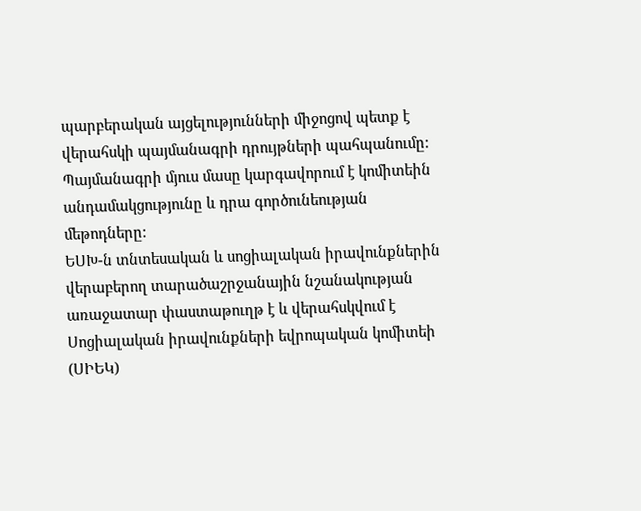պարբերական այցելությունների միջոցով պետք է վերահսկի պայմանագրի դրույթների պահպանումը: Պայմանագրի մյուս մասը կարգավորում է կոմիտեին անդամակցությունը և դրա գործունեության մեթոդները:
ԵՍԽ-ն տնտեսական և սոցիալական իրավունքներին վերաբերող տարածաշրջանային նշանակության առաջատար փաստաթուղթ է և վերահսկվում է Սոցիալական իրավունքների եվրոպական կոմիտեի (ՍԻԵԿ)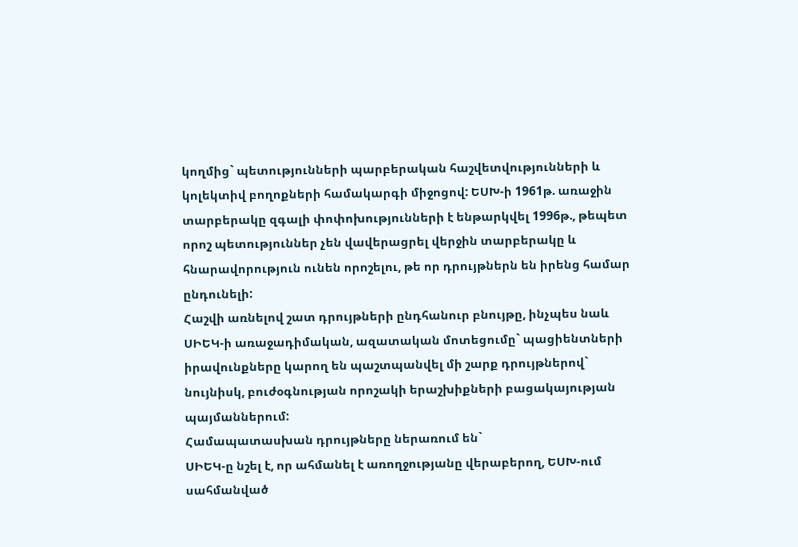կողմից` պետությունների պարբերական հաշվետվությունների և կոլեկտիվ բողոքների համակարգի միջոցով: ԵՍԽ-ի 1961թ. առաջին տարբերակը զգալի փոփոխությունների է ենթարկվել 1996թ., թեպետ որոշ պետություններ չեն վավերացրել վերջին տարբերակը և հնարավորություն ունեն որոշելու, թե որ դրույթներն են իրենց համար ընդունելի:
Հաշվի առնելով շատ դրույթների ընդհանուր բնույթը, ինչպես նաև ՍԻԵԿ-ի առաջադիմական, ազատական մոտեցումը` պացիենտների իրավունքները կարող են պաշտպանվել մի շարք դրույթներով` նույնիսկ, բուժօգնության որոշակի երաշխիքների բացակայության պայմաններում:
Համապատասխան դրույթները ներառում են`
ՍԻԵԿ-ը նշել է, որ ահմանել է առողջությանը վերաբերող, ԵՍԽ-ում սահմանված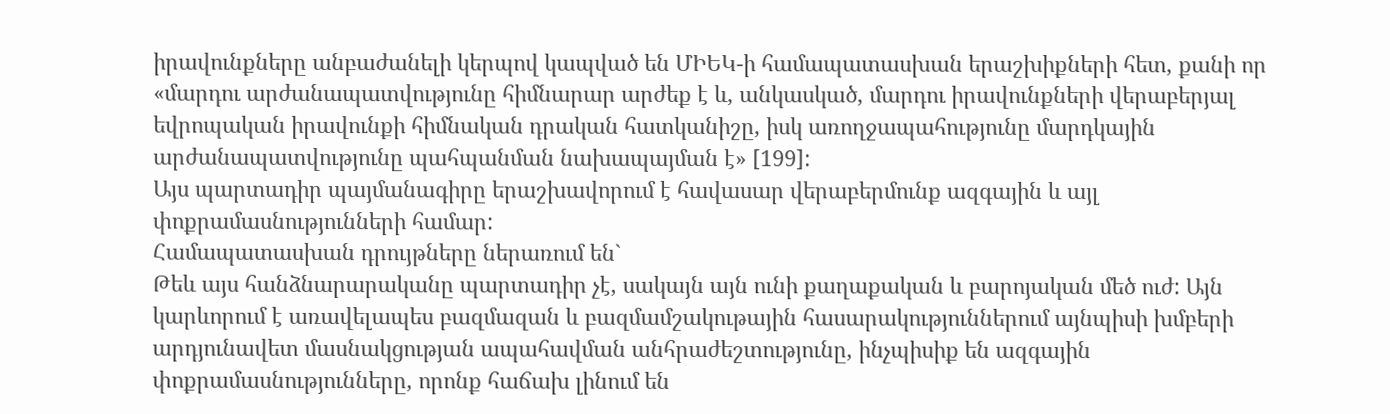իրավունքները անբաժանելի կերպով կապված են ՄԻԵԿ-ի համապատասխան երաշխիքների հետ, քանի որ «մարդու արժանապատվությունը հիմնարար արժեք է և, անկասկած, մարդու իրավունքների վերաբերյալ եվրոպական իրավունքի հիմնական դրական հատկանիշը, իսկ առողջապահությունը մարդկային արժանապատվությունը պահպանման նախապայման է» [199]:
Այս պարտադիր պայմանագիրը երաշխավորում է հավասար վերաբերմունք ազգային և այլ փոքրամասնությունների համար:
Համապատասխան դրույթները ներառում են`
Թեև այս հանձնարարականը պարտադիր չէ, սակայն այն ունի քաղաքական և բարոյական մեծ ուժ: Այն կարևորում է առավելապես բազմազան և բազմամշակութային հասարակություններում այնպիսի խմբերի արդյունավետ մասնակցության ապահավման անհրաժեշտությունը, ինչպիսիք են ազգային փոքրամասնությունները, որոնք հաճախ լինում են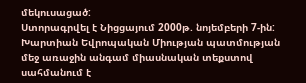մեկուսացած:
Ստորագրվել է Նիցցայում 2000թ. նոյեմբերի 7-ին: Խարտիան Եվրոպական Միության պատմության մեջ առաջին անգամ միասնական տեքստով սահմանում է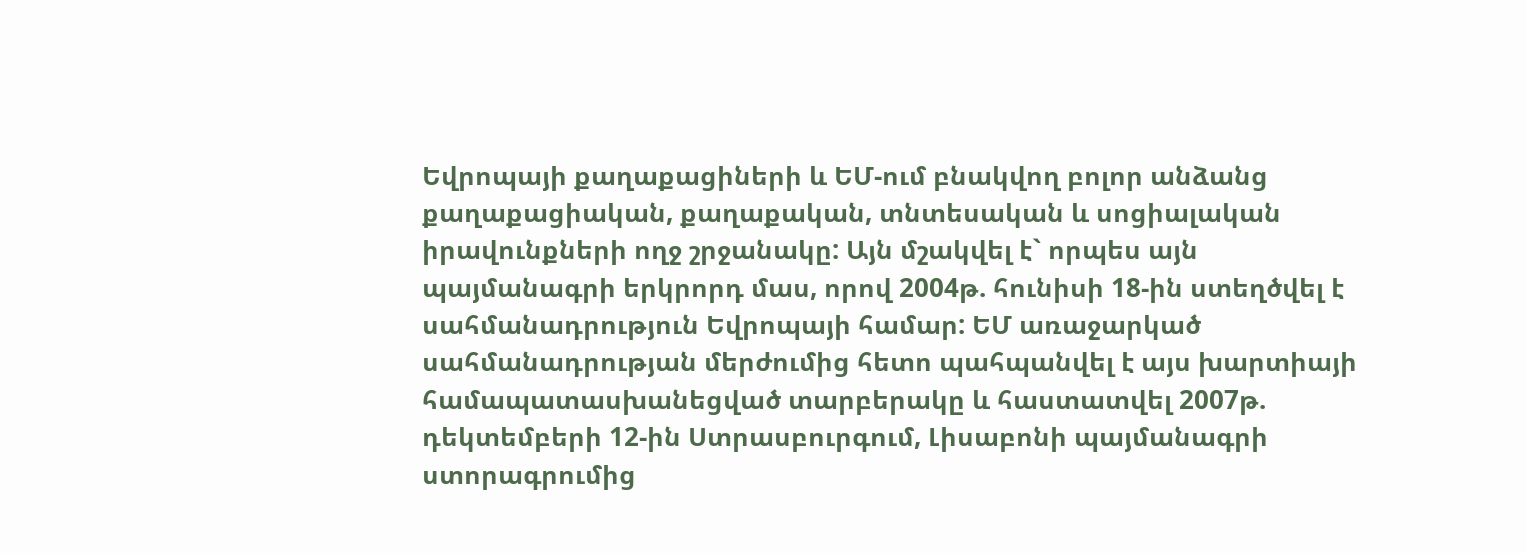Եվրոպայի քաղաքացիների և ԵՄ-ում բնակվող բոլոր անձանց քաղաքացիական, քաղաքական, տնտեսական և սոցիալական իրավունքների ողջ շրջանակը: Այն մշակվել է` որպես այն պայմանագրի երկրորդ մաս, որով 2004թ. հունիսի 18-ին ստեղծվել է սահմանադրություն Եվրոպայի համար: ԵՄ առաջարկած սահմանադրության մերժումից հետո պահպանվել է այս խարտիայի համապատասխանեցված տարբերակը և հաստատվել 2007թ. դեկտեմբերի 12-ին Ստրասբուրգում, Լիսաբոնի պայմանագրի ստորագրումից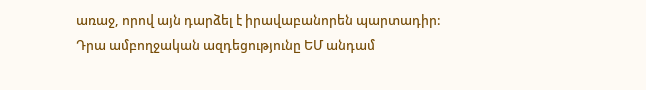առաջ, որով այն դարձել է իրավաբանորեն պարտադիր:
Դրա ամբողջական ազդեցությունը ԵՄ անդամ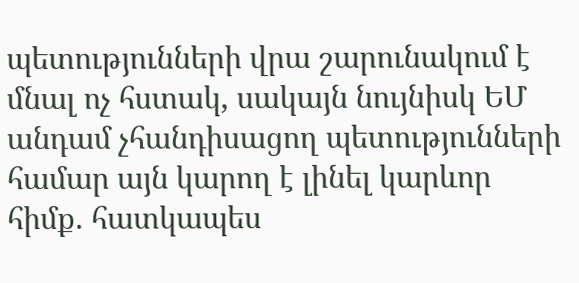պետությունների վրա շարունակում է մնալ ոչ հստակ, սակայն նույնիսկ ԵՄ անդամ չհանդիսացող պետությունների համար այն կարող է լինել կարևոր հիմք. հատկապես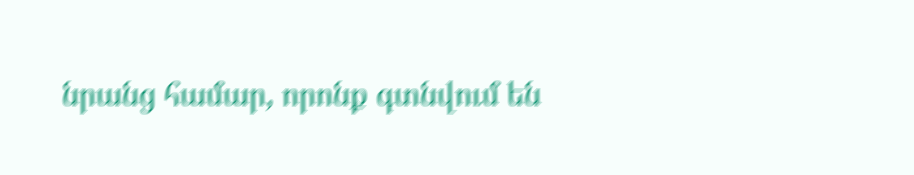նրանց համար, որոնք գտնվում են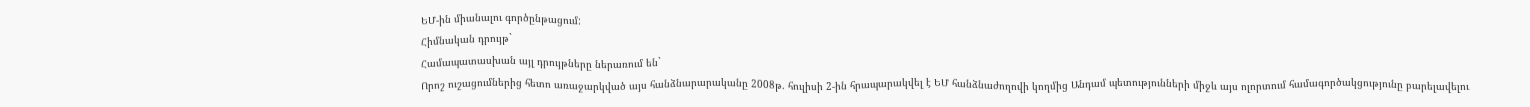ԵՄ-ին միանալու գործընթացում:
Հիմնական դրույթ`
Համապատասխան այլ դրույթները ներառում են`
Որոշ ուշացումներից հետո առաջարկված այս հանձնարարականը 2008թ. հուլիսի 2-ին հրապարակվել է ԵՄ հանձնաժողովի կողմից Անդամ պետությունների միջև այս ոլորտում համագործակցությունը բարելավելու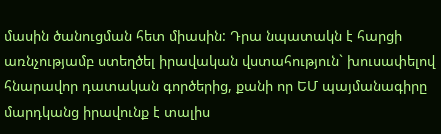մասին ծանուցման հետ միասին: Դրա նպատակն է հարցի առնչությամբ ստեղծել իրավական վստահություն` խուսափելով հնարավոր դատական գործերից, քանի որ ԵՄ պայմանագիրը մարդկանց իրավունք է տալիս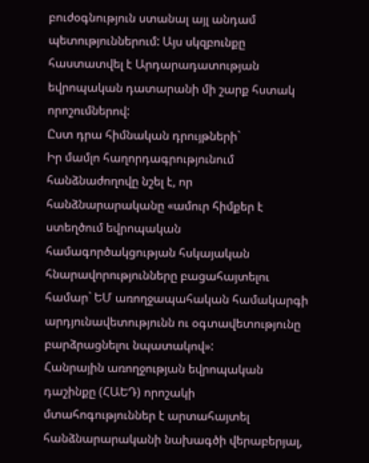բուժօգնություն ստանալ այլ անդամ պետություններում: Այս սկզբունքը հաստատվել է Արդարադատության եվրոպական դատարանի մի շարք հստակ որոշումներով:
Ըստ դրա հիմնական դրույթների`
Իր մամլո հաղորդագրությունում հանձնաժողովը նշել է, որ հանձնարարականը «ամուր հիմքեր է ստեղծում եվրոպական համագործակցության հսկայական հնարավորությունները բացահայտելու համար` ԵՄ առողջապահական համակարգի արդյունավետությունն ու օգտավետությունը բարձրացնելու նպատակով»:
Հանրային առողջության եվրոպական դաշինքը (ՀԱԵԴ) որոշակի մտահոգություններ է արտահայտել հանձնարարականի նախագծի վերաբերյալ,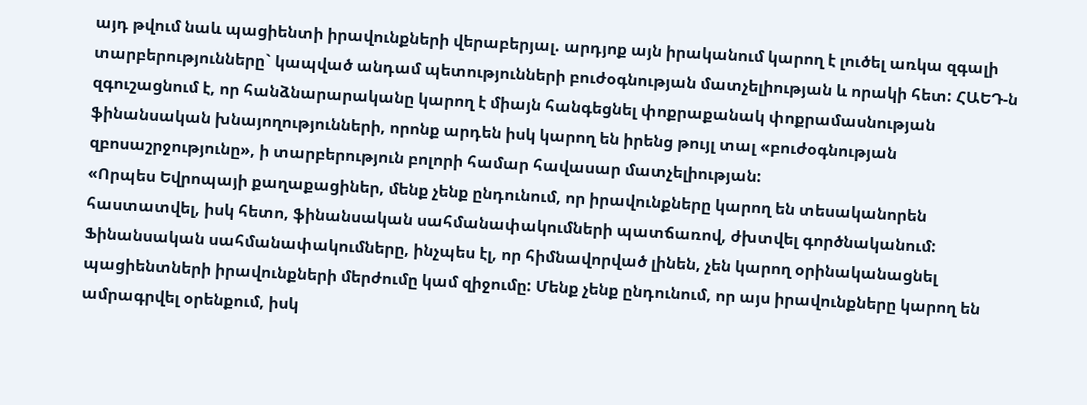այդ թվում նաև պացիենտի իրավունքների վերաբերյալ. արդյոք այն իրականում կարող է լուծել առկա զգալի տարբերությունները` կապված անդամ պետությունների բուժօգնության մատչելիության և որակի հետ: ՀԱԵԴ-ն զգուշացնում է, որ հանձնարարականը կարող է միայն հանգեցնել փոքրաքանակ փոքրամասնության ֆինանսական խնայողությունների, որոնք արդեն իսկ կարող են իրենց թույլ տալ «բուժօգնության զբոսաշրջությունը», ի տարբերություն բոլորի համար հավասար մատչելիության:
«Որպես Եվրոպայի քաղաքացիներ, մենք չենք ընդունում, որ իրավունքները կարող են տեսականորեն հաստատվել, իսկ հետո, ֆինանսական սահմանափակումների պատճառով, ժխտվել գործնականում: Ֆինանսական սահմանափակումները, ինչպես էլ, որ հիմնավորված լինեն, չեն կարող օրինականացնել պացիենտների իրավունքների մերժումը կամ զիջումը: Մենք չենք ընդունում, որ այս իրավունքները կարող են ամրագրվել օրենքում, իսկ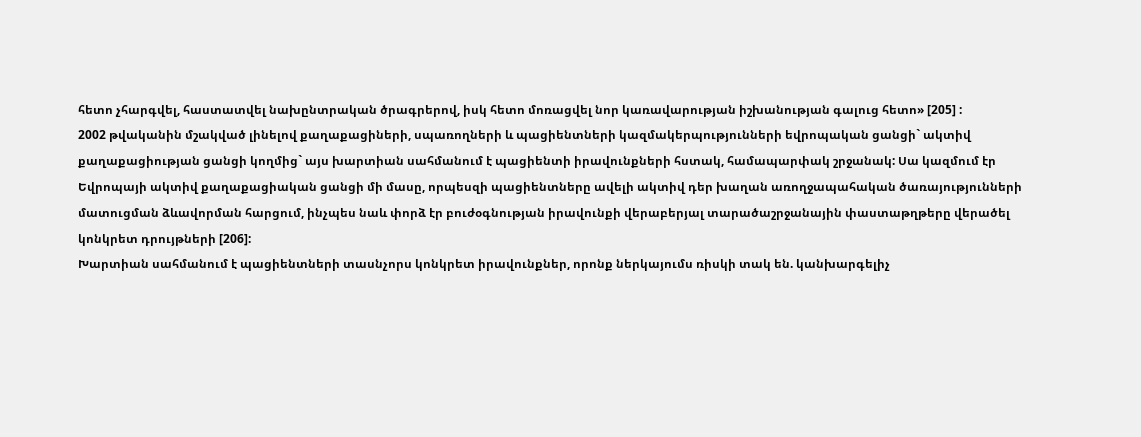հետո չհարգվել, հաստատվել նախընտրական ծրագրերով, իսկ հետո մոռացվել նոր կառավարության իշխանության գալուց հետո» [205] :
2002 թվականին մշակված լինելով քաղաքացիների, սպառողների և պացիենտների կազմակերպությունների եվրոպական ցանցի` ակտիվ քաղաքացիության ցանցի կողմից` այս խարտիան սահմանում է պացիենտի իրավունքների հստակ, համապարփակ շրջանակ: Սա կազմում էր Եվրոպայի ակտիվ քաղաքացիական ցանցի մի մասը, որպեսզի պացիենտները ավելի ակտիվ դեր խաղան առողջապահական ծառայությունների մատուցման ձևավորման հարցում, ինչպես նաև փորձ էր բուժօգնության իրավունքի վերաբերյալ տարածաշրջանային փաստաթղթերը վերածել կոնկրետ դրույթների [206]:
Խարտիան սահմանում է պացիենտների տասնչորս կոնկրետ իրավունքներ, որոնք ներկայումս ռիսկի տակ են. կանխարգելիչ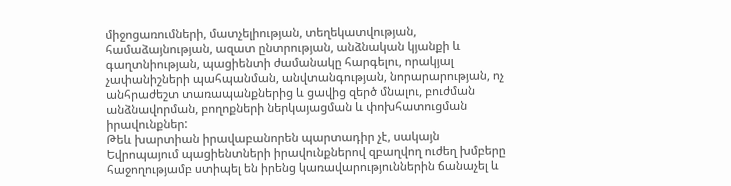միջոցառումների, մատչելիության, տեղեկատվության, համաձայնության, ազատ ընտրության, անձնական կյանքի և գաղտնիության, պացիենտի ժամանակը հարգելու, որակյալ չափանիշների պահպանման, անվտանգության, նորարարության, ոչ անհրաժեշտ տառապանքներից և ցավից զերծ մնալու, բուժման անձնավորման, բողոքների ներկայացման և փոխհատուցման իրավունքներ:
Թեև խարտիան իրավաբանորեն պարտադիր չէ, սակայն Եվրոպայում պացիենտների իրավունքներով զբաղվող ուժեղ խմբերը հաջողությամբ ստիպել են իրենց կառավարություններին ճանաչել և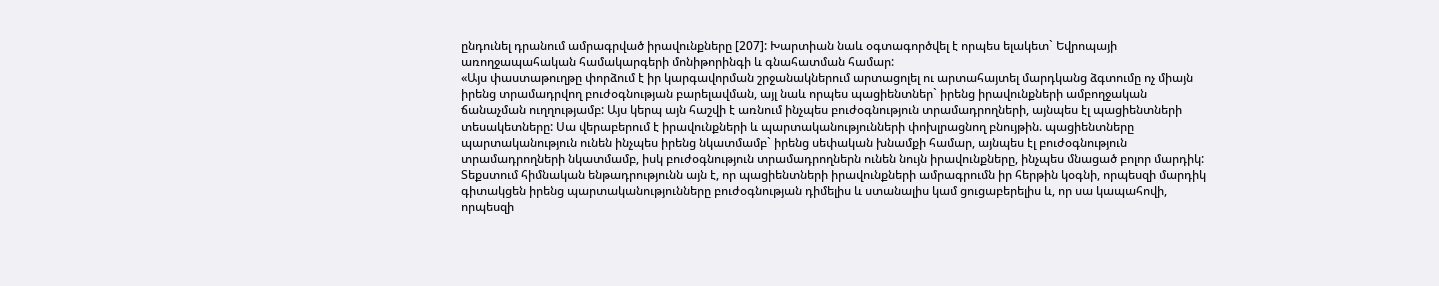ընդունել դրանում ամրագրված իրավունքները [207]: Խարտիան նաև օգտագործվել է որպես ելակետ` Եվրոպայի առողջապահական համակարգերի մոնիթորինգի և գնահատման համար:
«Այս փաստաթուղթը փորձում է իր կարգավորման շրջանակներում արտացոլել ու արտահայտել մարդկանց ձգտումը ոչ միայն իրենց տրամադրվող բուժօգնության բարելավման, այլ նաև որպես պացիենտներ` իրենց իրավունքների ամբողջական ճանաչման ուղղությամբ: Այս կերպ այն հաշվի է առնում ինչպես բուժօգնություն տրամադրողների, այնպես էլ պացիենտների տեսակետները: Սա վերաբերում է իրավունքների և պարտականությունների փոխլրացնող բնույթին. պացիենտները պարտականություն ունեն ինչպես իրենց նկատմամբ` իրենց սեփական խնամքի համար, այնպես էլ բուժօգնություն տրամադրողների նկատմամբ, իսկ բուժօգնություն տրամադրողներն ունեն նույն իրավունքները, ինչպես մնացած բոլոր մարդիկ: Տեքստում հիմնական ենթադրությունն այն է, որ պացիենտների իրավունքների ամրագրումն իր հերթին կօգնի, որպեսզի մարդիկ գիտակցեն իրենց պարտականությունները բուժօգնության դիմելիս և ստանալիս կամ ցուցաբերելիս և, որ սա կապահովի, որպեսզի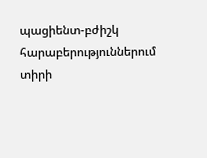պացիենտ-բժիշկ հարաբերություններում տիրի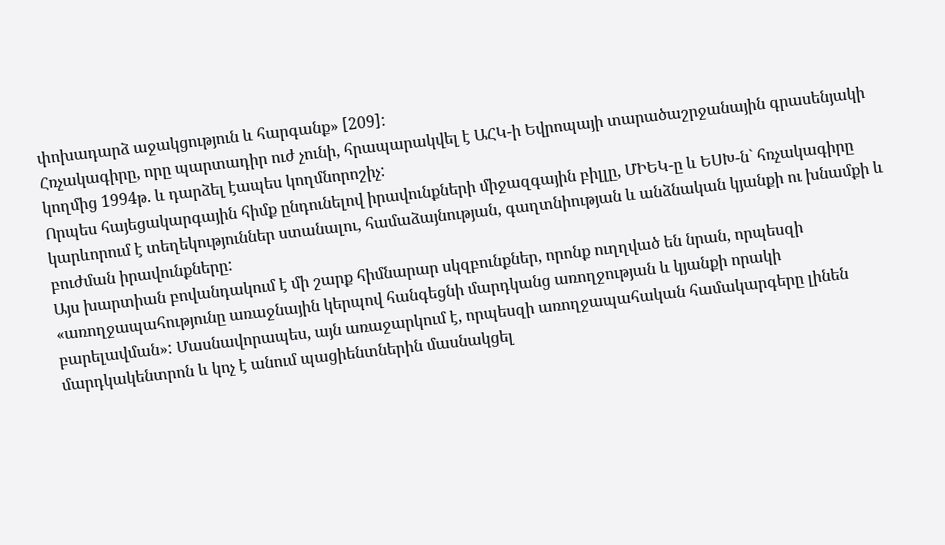փոխադարձ աջակցություն և հարգանք» [209]:
Հռչակագիրը, որը պարտադիր ուժ չունի, հրապարակվել է ԱՀԿ-ի Եվրոպայի տարածաշրջանային գրասենյակի կողմից 1994թ. և դարձել էապես կողմնորոշիչ:
Որպես հայեցակարգային հիմք ընդունելով իրավունքների միջազգային բիլլը, ՄԻԵԿ-ը և ԵՍԽ-ն` հռչակագիրը կարևորում է տեղեկություններ ստանալու, համաձայնության, գաղտնիության և անձնական կյանքի ու խնամքի և բուժման իրավունքները:
Այս խարտիան բովանդակում է մի շարք հիմնարար սկզբունքներ, որոնք ուղղված են նրան, որպեսզի «առողջապահությունը առաջնային կերպով հանգեցնի մարդկանց առողջության և կյանքի որակի բարելավման»: Մասնավորապես, այն առաջարկում է, որպեսզի առողջապահական համակարգերը լինեն մարդկակենտրոն և կոչ է անում պացիենտներին մասնակցել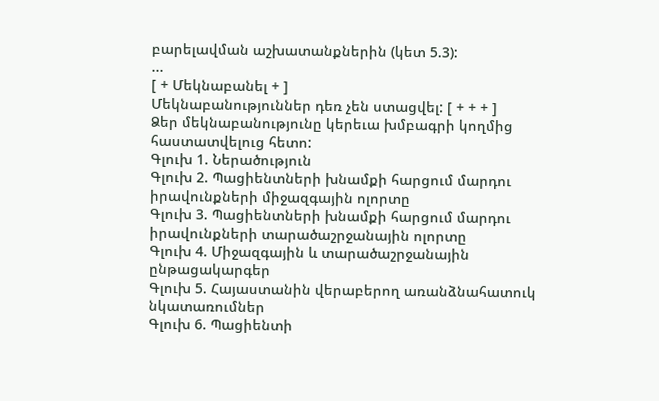բարելավման աշխատանքներին (կետ 5.3):
...
[ + Մեկնաբանել + ]
Մեկնաբանություններ դեռ չեն ստացվել: [ + + + ]
Ձեր մեկնաբանությունը կերեւա խմբագրի կողմից հաստատվելուց հետո:
Գլուխ 1. Ներածություն
Գլուխ 2. Պացիենտների խնամքի հարցում մարդու իրավունքների միջազգային ոլորտը
Գլուխ 3. Պացիենտների խնամքի հարցում մարդու իրավունքների տարածաշրջանային ոլորտը
Գլուխ 4. Միջազգային և տարածաշրջանային ընթացակարգեր
Գլուխ 5. Հայաստանին վերաբերող առանձնահատուկ նկատառումներ
Գլուխ 6. Պացիենտի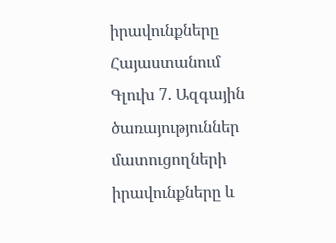իրավունքները Հայաստանում
Գլուխ 7. Ազգային ծառայություններ մատուցողների իրավունքները և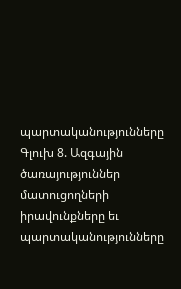պարտականությունները
Գլուխ 8. Ազգային ծառայություններ մատուցողների իրավունքները եւ պարտականությունները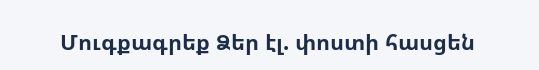Մուգքագրեք Ձեր էլ. փոստի հասցեն